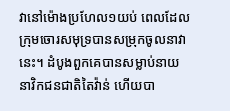វានៅម៉ោងប្រហែល១យប់ ពេលដែលក្រុមចោរសមុទ្របានសម្រុកចូលនាវានេះ។ ដំបូងពួកគេបានសម្លាប់នាយនាវិកជនជាតិតៃវ៉ាន់ ហើយបា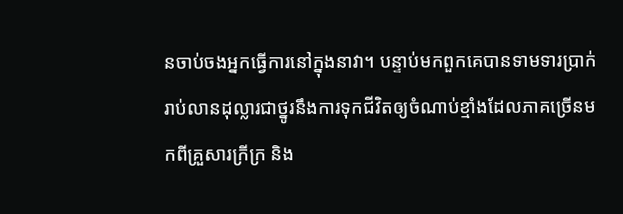នចាប់ចងអ្នកធ្វើការនៅក្នុងនាវា។ បន្ទាប់មកពួកគេបានទាមទារប្រាក់រាប់លានដុល្លារជាថ្នូរនឹងការទុកជីវិតឲ្យចំណាប់ខ្មាំងដែលភាគច្រើនមកពីគ្រួសារក្រីក្រ និង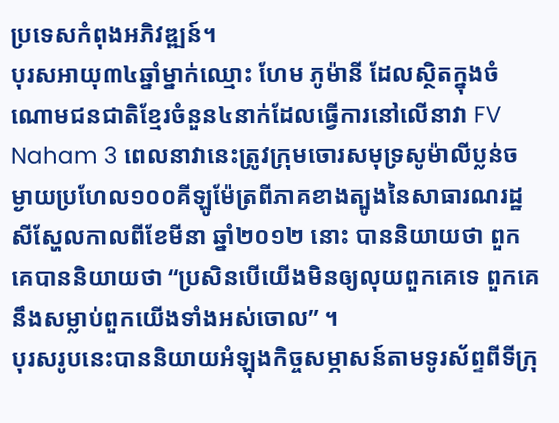ប្រទេសកំពុងអភិវឌ្ឍន៍។
បុរសអាយុ៣៤ឆ្នាំម្នាក់ឈ្មោះ ហែម ភូម៉ានី ដែលស្ថិតក្នុងចំណោមជនជាតិខ្មែរចំនួន៤នាក់ដែលធ្វើការនៅលើនាវា FV Naham 3 ពេលនាវានេះត្រូវក្រុមចោរសមុទ្រសូម៉ាលីប្លន់ចម្ងាយប្រហែល១០០គីឡូម៉ែត្រពីភាគខាងត្បូងនៃសាធារណរដ្ឋសីស្ហែលកាលពីខែមីនា ឆ្នាំ២០១២ នោះ បាននិយាយថា ពួកគេបាននិយាយថា “ប្រសិនបើយើងមិនឲ្យលុយពួកគេទេ ពួកគេនឹងសម្លាប់ពួកយើងទាំងអស់ចោល” ។
បុរសរូបនេះបាននិយាយអំឡុងកិច្ចសម្ភាសន៍តាមទូរស័ព្ទពីទីក្រុ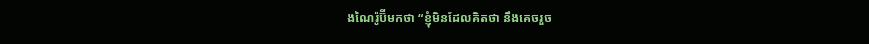ងណៃរ៉ូប៊ីមកថា “ខ្ញុំមិនដែលគិតថា នឹងគេចរួច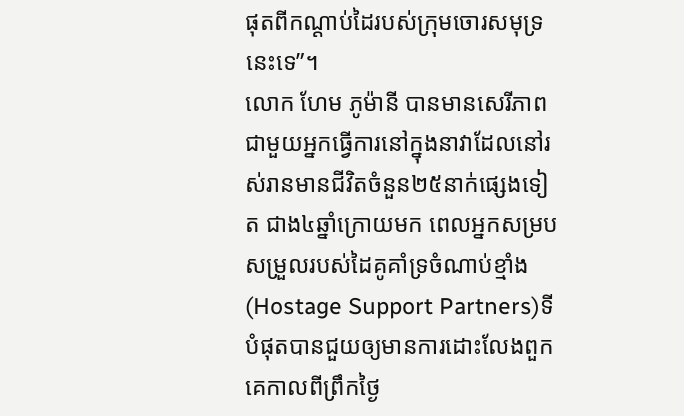ផុតពីកណ្តាប់ដៃរបស់ក្រុមចោរសមុទ្រនេះទេ”។
លោក ហែម ភូម៉ានី បានមានសេរីភាពជាមួយអ្នកធ្វើការនៅក្នុងនាវាដែលនៅរស់រានមានជីវិតចំនួន២៥នាក់ផ្សេងទៀត ជាង៤ឆ្នាំក្រោយមក ពេលអ្នកសម្របសម្រួលរបស់ដៃគូគាំទ្រចំណាប់ខ្មាំង(Hostage Support Partners)ទីបំផុតបានជួយឲ្យមានការដោះលែងពួកគេកាលពីព្រឹកថ្ងៃ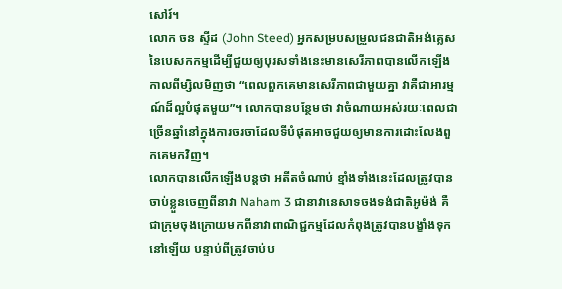សៅរ៍។
លោក ចន ស្ទីដ (John Steed) អ្នកសម្របសម្រួលជនជាតិអង់គ្លេសនៃបេសកកម្មដើម្បីជួយឲ្យបុរសទាំងនេះមានសេរីភាពបានលើកឡើងកាលពីម្សិលមិញថា “ពេលពួកគេមានសេរីភាពជាមួយគ្នា វាគឺជាអារម្មណ៍ដ៏ល្អបំផុតមួយ”។ លោកបានបន្ថែមថា វាចំណាយអស់រយៈពេលជាច្រើនឆ្នាំនៅក្នុងការចរចាដែលទីបំផុតអាចជួយឲ្យមានការដោះលែងពួកគេមកវិញ។
លោកបានលើកឡើងបន្តថា អតីតចំណាប់ ខ្មាំងទាំងនេះដែលត្រូវបានចាប់ខ្លួនចេញពីនាវា Naham 3 ជានាវានេសាទចងទង់ជាតិអូម៉ង់ គឺជាក្រុមចុងក្រោយមកពីនាវាពាណិជ្ជកម្មដែលកំពុងត្រូវបានបង្ខាំងទុកនៅឡើយ បន្ទាប់ពីត្រូវចាប់ប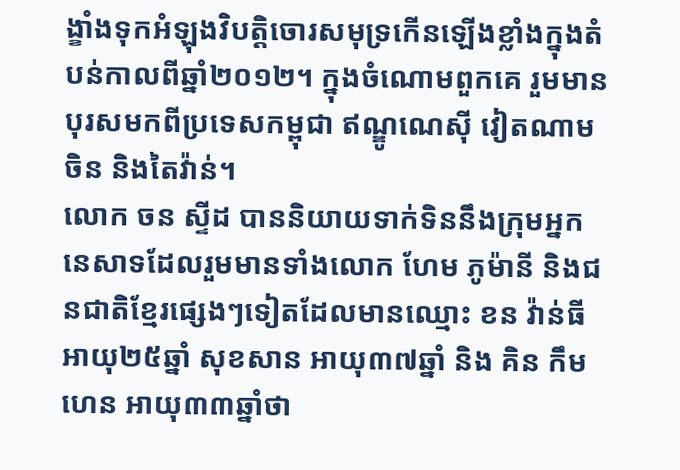ង្ខាំងទុកអំឡុងវិបត្តិចោរសមុទ្រកើនឡើងខ្លាំងក្នុងតំបន់កាលពីឆ្នាំ២០១២។ ក្នុងចំណោមពួកគេ រួមមានបុរសមកពីប្រទេសកម្ពុជា ឥណ្ឌូណេស៊ី វៀតណាម ចិន និងតៃវ៉ាន់។
លោក ចន ស្ទីដ បាននិយាយទាក់ទិននឹងក្រុមអ្នកនេសាទដែលរួមមានទាំងលោក ហែម ភូម៉ានី និងជនជាតិខ្មែរផ្សេងៗទៀតដែលមានឈ្មោះ ខន វ៉ាន់ធី អាយុ២៥ឆ្នាំ សុខសាន អាយុ៣៧ឆ្នាំ និង គិន កឹមហេន អាយុ៣៣ឆ្នាំថា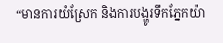“មានការយំស្រែក និងការបង្ហូរទឹកភ្នែកយ៉ា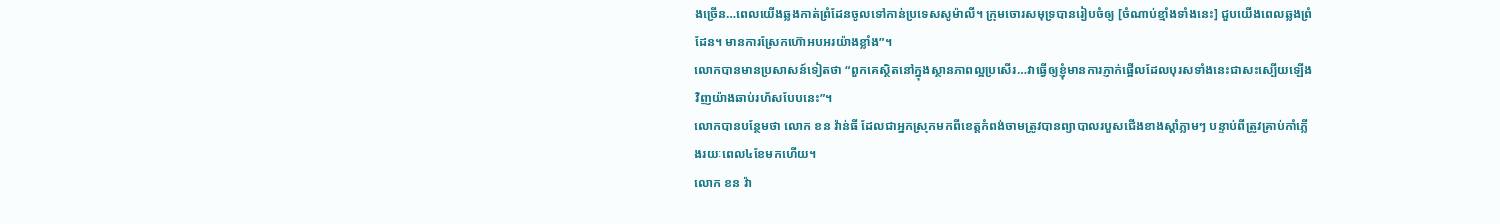ងច្រើន…ពេលយើងឆ្លងកាត់ព្រំដែនចូលទៅកាន់ប្រទេសសូម៉ាលី។ ក្រុមចោរសមុទ្របានរៀបចំឲ្យ [ចំណាប់ខ្មាំងទាំងនេះ] ជួបយើងពេលឆ្លងព្រំដែន។ មានការស្រែកហ៊ោអបអរយ៉ាងខ្លាំង”។
លោកបានមានប្រសាសន៍ទៀតថា “ពួកគេស្ថិតនៅក្នុងស្ថានភាពល្អប្រសើរ…វាធ្វើឲ្យខ្ញុំមានការភ្ញាក់ផ្អើលដែលបុរសទាំងនេះជាសះស្បើយឡើងវិញយ៉ាងឆាប់រហ័សបែបនេះ”។
លោកបានបន្ថែមថា លោក ខន វ៉ាន់ធី ដែលជាអ្នកស្រុកមកពីខេត្តកំពង់ចាមត្រូវបានព្យាបាលរបួសជើងខាងស្តាំភ្លាមៗ បន្ទាប់ពីត្រូវគ្រាប់កាំភ្លើងរយៈពេល៤ខែមកហើយ។
លោក ខន វ៉ា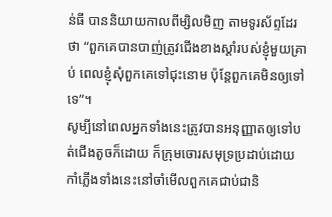ន់ធី បាននិយាយកាលពីម្សិលមិញ តាមទូរស័ព្ទដែរថា “ពួកគេបានបាញ់ត្រូវជើងខាងស្តាំរបស់ខ្ញុំមួយគ្រាប់ ពេលខ្ញុំសុំពួកគេទៅជុះនោម ប៉ុន្តែពួកគេមិនឲ្យទៅទេ”។
សូម្បីនៅពេលអ្នកទាំងនេះត្រូវបានអនុញ្ញាតឲ្យទៅបត់ជើងតូចក៏ដោយ ក៏ក្រុមចោរសមុទ្រប្រដាប់ដោយកាំភ្លើងទាំងនេះនៅចាំមើលពួកគេជាប់ជានិ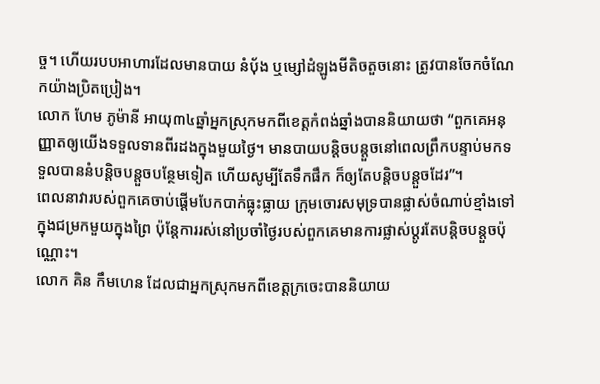ច្ច។ ហើយរបបអាហារដែលមានបាយ នំប័ុង ឬម្សៅដំឡូងមីតិចតួចនោះ ត្រូវបានចែកចំណែកយ៉ាងប្រិតប្រៀង។
លោក ហែម ភូម៉ានី អាយុ៣៤ឆ្នាំអ្នកស្រុកមកពីខេត្តកំពង់ឆ្នាំងបាននិយាយថា “ពួកគេអនុញ្ញាតឲ្យយើងទទួលទានពីរដងក្នុងមួយថ្ងៃ។ មានបាយបន្តិចបន្តួចនៅពេលព្រឹកបន្ទាប់មកទទួលបាននំបន្តិចបន្តួចបន្ថែមទៀត ហើយសូម្បីតែទឹកផឹក ក៏ឲ្យតែបន្តិចបន្តួចដែរ”។
ពេលនាវារបស់ពួកគេចាប់ផ្តើមបែកបាក់ធ្លុះធ្លាយ ក្រុមចោរសមុទ្របានផ្លាស់ចំណាប់ខ្មាំងទៅក្នុងជម្រកមួយក្នុងព្រៃ ប៉ុន្តែការរស់នៅប្រចាំថ្ងៃរបស់ពួកគេមានការផ្លាស់ប្តូរតែបន្តិចបន្តួចប៉ុណ្ណោះ។
លោក គិន កឹមហេន ដែលជាអ្នកស្រុកមកពីខេត្តក្រចេះបាននិយាយ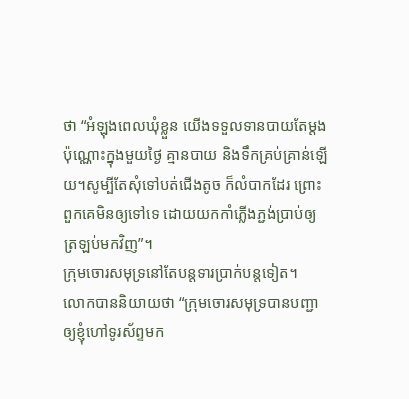ថា “អំឡុងពេលឃុំខ្លួន យើងទទួលទានបាយតែម្តងប៉ុណ្ណោះក្នុងមួយថ្ងៃ គ្មានបាយ និងទឹកគ្រប់គ្រាន់ឡើយ។សូម្បីតែសុំទៅបត់ជើងតូច ក៏លំបាកដែរ ព្រោះពួកគេមិនឲ្យទៅទេ ដោយយកកាំភ្លើងភ្ជង់ប្រាប់ឲ្យត្រឡប់មកវិញ”។
ក្រុមចោរសមុទ្រនៅតែបន្តទារប្រាក់បន្តទៀត។
លោកបាននិយាយថា “ក្រុមចោរសមុទ្របានបញ្ជាឲ្យខ្ញុំហៅទូរស័ព្ទមក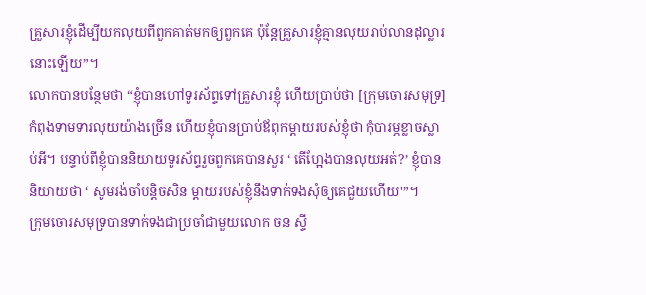គ្រួសារខ្ញុំដើម្បីយកលុយពីពួកគាត់មកឲ្យពួកគេ ប៉ុន្តែគ្រួសារខ្ញុំគ្មានលុយរាប់លានដុល្លារនោះឡើយ”។
លោកបានបន្ថែមថា “ខ្ញុំបានហៅទូរស័ព្ទទៅគ្រួសារខ្ញុំ ហើយប្រាប់ថា [ក្រុមចោរសមុទ្រ] កំពុងទាមទារលុយយ៉ាងច្រើន ហើយខ្ញុំបានប្រាប់ឪពុកម្តាយរបស់ខ្ញុំថា កុំបារម្ភខ្លាចស្លាប់អី។ បន្ទាប់ពីខ្ញុំបាននិយាយទូរស័ព្ទរួចពួកគេបានសួរ ‘ តើហ្អែងបានលុយអត់?’ ខ្ញុំបាននិយាយថា ‘ សូមរង់ចាំបន្តិចសិន ម្តាយរបស់ខ្ញុំនឹងទាក់ទងសុំឲ្យគេជួយហើយ'”។
ក្រុមចោរសមុទ្របានទាក់ទងជាប្រចាំជាមួយលោក ចន ស្ទី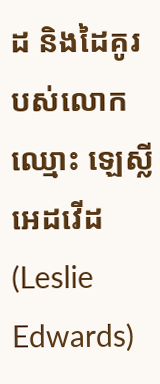ដ និងដៃគូរបស់លោកឈ្មោះ ឡេស្លី អេដវើដ (Leslie Edwards)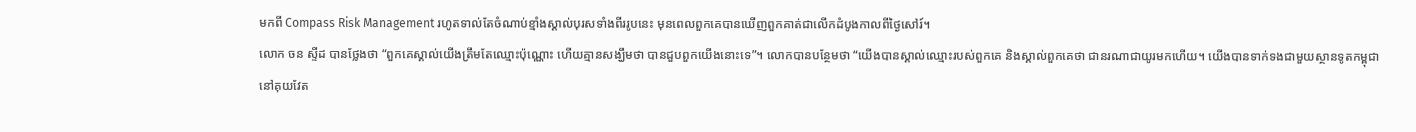មកពី Compass Risk Management រហូតទាល់តែចំណាប់ខ្មាំងស្គាល់បុរសទាំងពីររូបនេះ មុនពេលពួកគេបានឃើញពួកគាត់ជាលើកដំបូងកាលពីថ្ងៃសៅរ៍។
លោក ចន ស្ទីដ បានថ្លែងថា “ពួកគេស្គាល់យើងត្រឹមតែឈ្មោះប៉ុណ្ណោះ ហើយគ្មានសង្ឃឹមថា បានជួបពួកយើងនោះទេ”។ លោកបានបន្ថែមថា “យើងបានស្គាល់ឈ្មោះរបស់ពួកគេ និងស្គាល់ពួកគេថា ជានរណាជាយូរមកហើយ។ យើងបានទាក់ទងជាមួយស្ថានទូតកម្ពុជានៅគុយវែត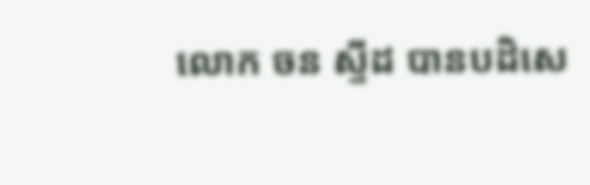លោក ចន ស្ទីដ បានបដិសេ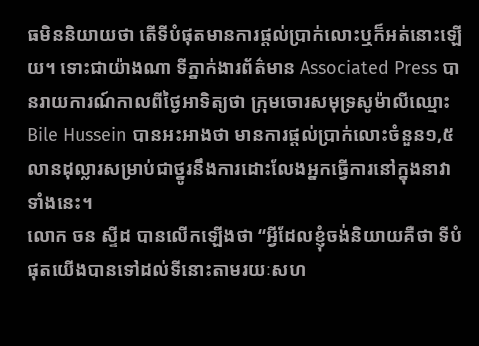ធមិននិយាយថា តើទីបំផុតមានការផ្តល់ប្រាក់លោះឬក៏អត់នោះឡើយ។ ទោះជាយ៉ាងណា ទីភ្នាក់ងារព័ត៌មាន Associated Press បានរាយការណ៍កាលពីថ្ងៃអាទិត្យថា ក្រុមចោរសមុទ្រសូម៉ាលីឈ្មោះ Bile Hussein បានអះអាងថា មានការផ្តល់ប្រាក់លោះចំនួន១,៥លានដុល្លារសម្រាប់ជាថ្នូរនឹងការដោះលែងអ្នកធ្វើការនៅក្នុងនាវាទាំងនេះ។
លោក ចន ស្ទីដ បានលើកឡើងថា “អ្វីដែលខ្ញុំចង់និយាយគឺថា ទីបំផុតយើងបានទៅដល់ទីនោះតាមរយៈសហ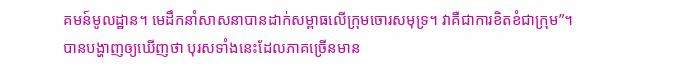គមន៍មូលដ្ឋាន។ មេដឹកនាំសាសនាបានដាក់សម្ពាធលើក្រុមចោរសមុទ្រ។ វាគឺជាការខិតខំជាក្រុម”។
បានបង្ហាញឲ្យឃើញថា បុរសទាំងនេះដែលភាគច្រើនមាន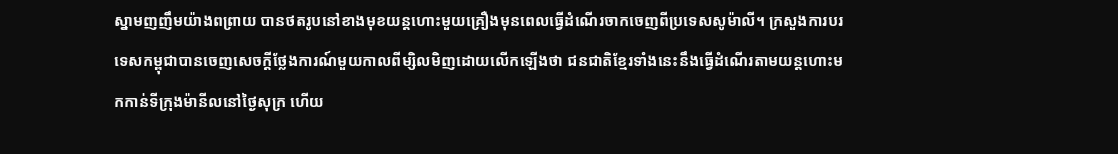ស្នាមញញឹមយ៉ាងពព្រាយ បានថតរូបនៅខាងមុខយន្តហោះមួយគ្រឿងមុនពេលធ្វើដំណើរចាកចេញពីប្រទេសសូម៉ាលី។ ក្រសួងការបរទេសកម្ពុជាបានចេញសេចក្តីថ្លែងការណ៍មួយកាលពីម្សិលមិញដោយលើកឡើងថា ជនជាតិខ្មែរទាំងនេះនឹងធ្វើដំណើរតាមយន្តហោះមកកាន់ទីក្រុងម៉ានីលនៅថ្ងៃសុក្រ ហើយ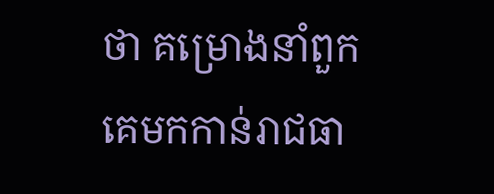ថា គម្រោងនាំពួកគេមកកាន់រាជធា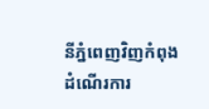នីភ្នំពេញវិញកំពុងដំណើរការ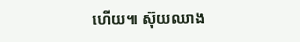ហើយ៕ ស៊ុយឈាង